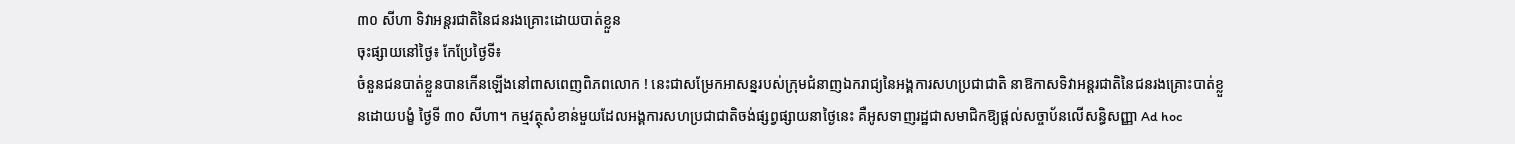៣០ សីហា ទិវាអន្តរជាតិនៃជនរងគ្រោះដោយបាត់ខ្លួន
ចុះផ្សាយនៅថ្ងៃ៖ កែប្រែថ្ងៃទី៖
ចំនួនជនបាត់ខ្លួនបានកើនឡើងនៅពាសពេញពិភពលោក ! នេះជាសម្រែកអាសន្នរបស់ក្រុមជំនាញឯករាជ្យនៃអង្គការសហប្រជាជាតិ នាឱកាសទិវាអន្តរជាតិនៃជនរងគ្រោះបាត់ខ្លួនដោយបង្ខំ ថ្ងៃទី ៣០ សីហា។ កម្មវត្ថុសំខាន់មួយដែលអង្គការសហប្រជាជាតិចង់ផ្សព្វផ្សាយនាថ្ងៃនេះ គឺអូសទាញរដ្ឋជាសមាជិកឱ្យផ្តល់សច្ចាប័នលើសន្ធិសញ្ញា Ad hoc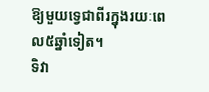ឱ្យមួយទ្វេជាពីរក្នុងរយៈពេល៥ឆ្នាំទៀត។
ទិវា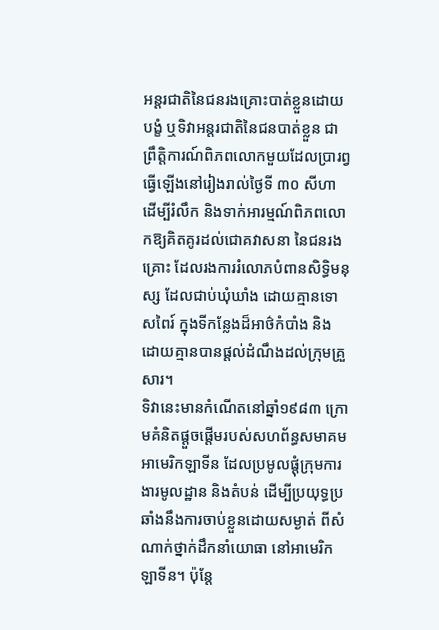អន្តរជាតិនៃជនរងគ្រោះបាត់ខ្លួនដោយបង្ខំ ឬទិវាអន្តរជាតិនៃជនបាត់ខ្លួន ជាព្រឹត្តិការណ៍ពិភពលោកមួយដែលប្រារព្វធ្វើឡើងនៅរៀងរាល់ថ្ងៃទី ៣០ សីហា ដើម្បីរំលឹក និងទាក់អារម្មណ៍ពិភពលោកឱ្យគិតគូរដល់ជោគវាសនា នៃជនរងគ្រោះ ដែលរងការរំលោភបំពានសិទ្ធិមនុស្ស ដែលជាប់ឃុំឃាំង ដោយគ្មានទោសពៃរ៍ ក្នុងទីកន្លែងដ៏អាថ៌កំបាំង និងដោយគ្មានបានផ្តល់ដំណឹងដល់ក្រុមគ្រួសារ។
ទិវានេះមានកំណើតនៅឆ្នាំ១៩៨៣ ក្រោមគំនិតផ្តួចផ្តើមរបស់សហព័ន្ធសមាគមអាមេរិកឡាទីន ដែលប្រមូលផ្តុំក្រុមការងារមូលដ្ឋាន និងតំបន់ ដើម្បីប្រយុទ្ធប្រឆាំងនឹងការចាប់ខ្លួនដោយសម្ងាត់ ពីសំណាក់ថ្នាក់ដឹកនាំយោធា នៅអាមេរិកឡាទីន។ ប៉ុន្តែ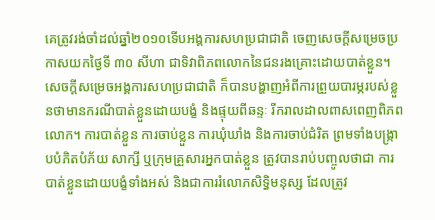គេត្រូវរង់ចាំដល់ឆ្នាំ២០១០ទើបអង្គការសហប្រជាជាតិ ចេញសេចក្តីសម្រេចប្រកាសយកថ្ងៃទី ៣០ សីហា ជាទិវាពិភពលោកនៃជនរងគ្រោះដោយបាត់ខ្លួន។ សេចក្តីសម្រេចអង្គការសហប្រជាជាតិ ក៏បានបង្ហាញអំពីការព្រួយបារម្ភរបស់ខ្លួនថាមានករណីបាត់ខ្លួនដោយបង្ខំ និងផ្ទុយពីឆន្ទៈ រីករាលដាលពាសពេញពិភពលោក។ ការបាត់ខ្លួន ការចាប់ខ្លួន ការឃុំឃាំង និងការចាប់ជំរិត ព្រមទាំងបង្ក្រាបបំភិតបំភ័យ សាក្សី ឬក្រុមគ្រួសារអ្នកបាត់ខ្លួន ត្រូវបានរាប់បញ្ចូលថាជា ការបាត់ខ្លួនដោយបង្ខំទាំងអស់ និងជាការរំលោភសិទ្ធិមនុស្ស ដែលត្រូវ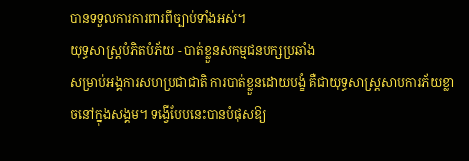បានទទួលការការពារពីច្បាប់ទាំងអស់។
យុទ្ធសាស្ត្របំភិតបំភ័យ - បាត់ខ្លួនសកម្មជនបក្សប្រឆាំង
សម្រាប់អង្គការសហប្រជាជាតិ ការបាត់ខ្លួនដោយបង្ខំ គឺជាយុទ្ធសាស្ត្រសាបការភ័យខ្លាចនៅក្នុងសង្គម។ ទង្វើបែបនេះបានបំផុសឱ្យ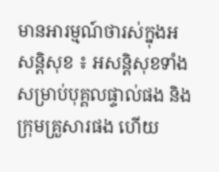មានអារម្មណ៍ថារស់ក្នុងអសន្តិសុខ ៖ អសន្តិសុខទាំងសម្រាប់បុគ្គលផ្ទាល់ផង និងក្រុមគ្រួសារផង ហើយ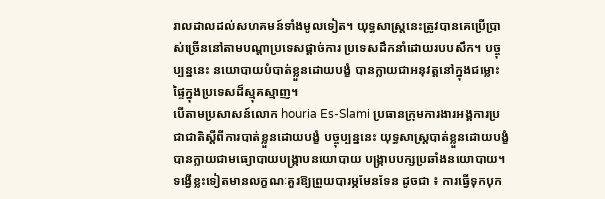រាលដាលដល់សហគមន៍ទាំងមូលទៀត។ យុទ្ធសាស្ត្រនេះត្រូវបានគេប្រើប្រាស់ច្រើននៅតាមបណ្តាប្រទេសផ្តាច់ការ ប្រទេសដឹកនាំដោយរបបសឹក។ បច្ចុប្បន្ននេះ នយោបាយបំបាត់ខ្លួនដោយបង្ខំ បានក្លាយជាអនុវត្តនៅក្នុងជម្លោះផ្ទៃក្នុងប្រទេសដ៏ស្មុគស្មាញ។
បើតាមប្រសាសន៍លោក houria Es-Slami ប្រធានក្រុមការងារអង្គការប្រជាជាតិស្តីពីការបាត់ខ្លួនដោយបង្ខំ បច្ចុប្បន្ននេះ យុទ្ធសាស្ត្របាត់ខ្លួនដោយបង្ខំបានក្លាយជាមធ្យោបាយបង្ក្រាបនយោបាយ បង្ក្រាបបក្សប្រឆាំងនយោបាយ។ ទង្វើខ្លះទៀតមានលក្ខណៈគួរឱ្យព្រួយបារម្ភមែនទែន ដូចជា ៖ ការធ្វើទុកបុក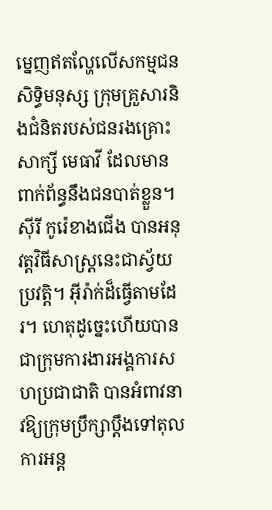ម្នេញឥតល្ហែលើសកម្មជនសិទ្ធិមនុស្ស ក្រុមគ្រួសារនិងជំនិតរបស់ជនរងគ្រោះ សាក្សី មេធាវី ដែលមានពាក់ព័ន្ធនឹងជនបាត់ខ្លួន។
ស៊ីរី កូរ៉េខាងជើង បានអនុវត្តវិធីសាស្ត្រនេះជាស្វ័យប្រវត្តិ។ អ៊ីរ៉ាក់ដ៏ធ្វើតាមដែរ។ ហេតុដូច្នេះហើយបានជាក្រុមការងារអង្គការសហប្រជាជាតិ បានអំពាវនាវឱ្យក្រុមប្រឹក្សាប្តឹងទៅតុលការអន្ត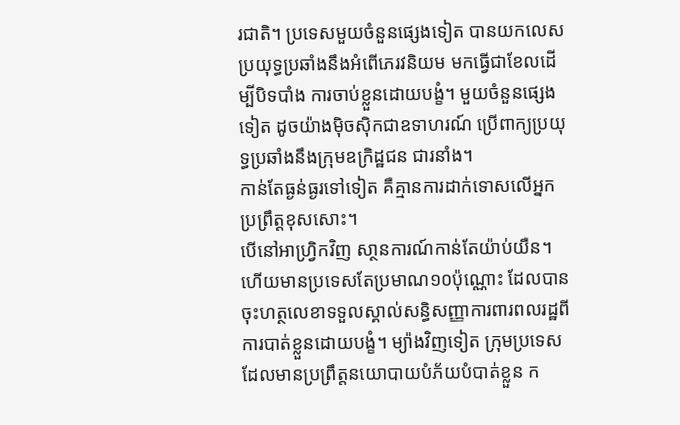រជាតិ។ ប្រទេសមួយចំនួនផ្សេងទៀត បានយកលេសប្រយុទ្ធប្រឆាំងនឹងអំពើភេរវនិយម មកធ្វើជាខែលដើម្បីបិទបាំង ការចាប់ខ្លួនដោយបង្ខំ។ មួយចំនួនផ្សេងទៀត ដូចយ៉ាងម៉ិចស៊ិកជាឧទាហរណ៍ ប្រើពាក្យប្រយុទ្ធប្រឆាំងនឹងក្រុមឧក្រិដ្ឋជន ជារនាំង។
កាន់តែធ្ងន់ធ្ងរទៅទៀត គឺគ្មានការដាក់ទោសលើអ្នកប្រព្រឹត្តខុសសោះ។
បើនៅអាហ្វ្រិកវិញ សា្ថនការណ៍កាន់តែយ៉ាប់យឺន។ ហើយមានប្រទេសតែប្រមាណ១០ប៉ុណ្ណោះ ដែលបានចុះហត្ថលេខាទទួលស្គាល់សន្ធិសញ្ញាការពារពលរដ្ឋពីការបាត់ខ្លួនដោយបង្ខំ។ ម្យ៉ាងវិញទៀត ក្រុមប្រទេសដែលមានប្រព្រឹត្តនយោបាយបំភ័យបំបាត់ខ្លួន ក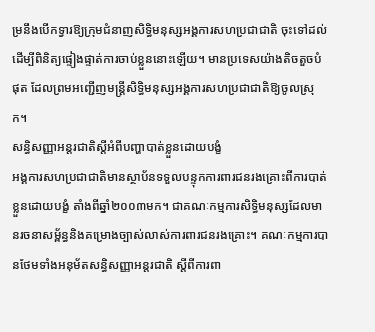ម្រនឹងបើកទ្វារឱ្យក្រុមជំនាញសិទ្ធិមនុស្សអង្គការសហប្រជាជាតិ ចុះទៅដល់ ដើម្បីពិនិត្យផ្ទៀងផ្ទាត់ការចាប់ខ្លួននោះឡើយ។ មានប្រទេសយ៉ាងតិចតួចបំផុត ដែលព្រមអញ្ជើញមន្ត្រីសិទ្ធិមនុស្សអង្គការសហប្រជាជាតិឱ្យចូលស្រុក។
សន្ធិសញ្ញាអន្តរជាតិស្តីអំពីបញ្ហាបាត់ខ្លួនដោយបង្ខំ
អង្គការសហប្រជាជាតិមានស្ថាប័នទទួលបន្ទុកការពារជនរងគ្រោះពីការបាត់ខ្លួនដោយបង្ខំ តាំងពីឆ្នាំ២០០៣មក។ ជាគណៈកម្មការសិទ្ធិមនុស្សដែលមានរចនាសម្ព័ន្ធនិងគម្រោងច្បាស់លាស់ការពារជនរងគ្រោះ។ គណៈកម្មការបានថែមទាំងអនុម័តសន្ធិសញ្ញាអន្តរជាតិ ស្តីពីការពា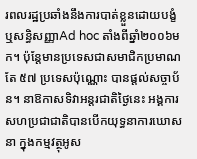រពលរដ្ឋប្រឆាំងនឹងការបាត់ខ្លួនដោយបង្ខំ ឬសន្ធិសញ្ញាAd hoc តាំងពីឆ្នាំ២០០៦មក។ ប៉ុន្តែមានប្រទេសជាសមាជិកប្រមាណតែ ៥៧ ប្រទេសប៉ុណ្ណោះ បានផ្តល់សច្ចាប័ន។ នាឱកាសទិវាអន្តរជាតិថ្ងៃនេះ អង្គការសហប្រជាជាតិបានបើកយុទ្ធនាការឃោសនា ក្នុងកម្មវត្ថុអូស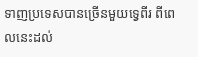ទាញប្រទេសបានច្រើនមួយទ្វេពីរ ពីពេលនេះដល់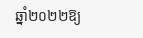ឆ្នាំ២០២២ឱ្យ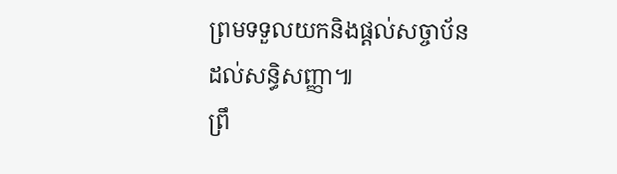ព្រមទទួលយកនិងផ្តល់សច្ចាប័នដល់សន្ធិសញ្ញា៕
ព្រឹ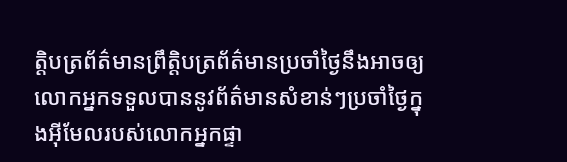ត្តិបត្រព័ត៌មានព្រឹត្តិបត្រព័ត៌មានប្រចាំថ្ងៃនឹងអាចឲ្យលោកអ្នកទទួលបាននូវព័ត៌មានសំខាន់ៗប្រចាំថ្ងៃក្នុងអ៊ីមែលរបស់លោកអ្នកផ្ទា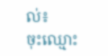ល់៖
ចុះឈ្មោះ